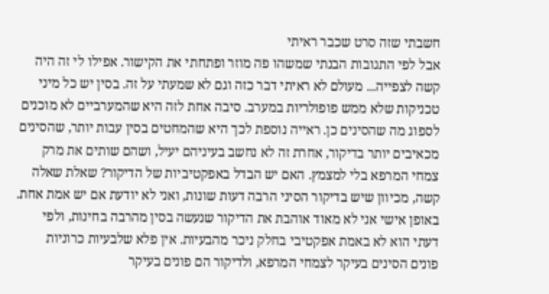חשבתי שזה סרט שכבר ראיתי
אבל לפי התגובות הבנתי שמשהו פה מוזר ופתחתי את הקישור. אפילו לי זה היה קשה לצפייה... מעולם לא ראיתי דבר כזה וגם לא שמעתי על זה. בסין יש כל מיני טכניקות שלא ממש פופולריות במערב. סיבה אחת לזה היא שהמערביים לא מוכנים לספוג מה שהסינים כן. ראייה נוספת לכך היא שהמחטים בסין עבות יותר, שהסינים מכאיבים יותר בדיקור, אחרת זה לא נחשב בעיניהם יעיל, ושהם שותים את מרק צמחי המרפא בלי למצמץ. האם יש הבדל באפקטיביות של הדיקור? שאלת שאלה קשה, מכיוון שיש בדיקור הסיני הרבה דעות שונות, ואני לא יודעת אם יש אמת אחת. באופן אישי אני לא מאוד אוהבת את הדיקור שנעשה בסין מהרבה בחינות, ולפי דעתי הוא לא באמת אפקטיבי בחלק ניכר מהבעיות. אין פלא שלבעיות כרוניות פונים הסינים בעיקר לצמחי המרפא, ולדיקור הם פונים בעיקר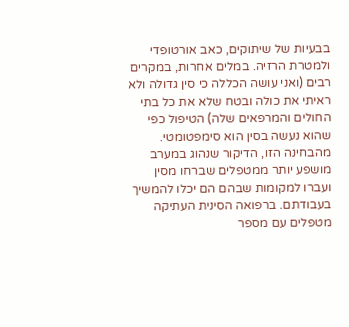בבעיות של שיתוקים, כאב אורטופדי ולמטרת הרזיה. במלים אחרות, במקרים רבים (ואני עושה הכללה כי סין גדולה ולא ראיתי את כולה ובטח שלא את כל בתי החולים והמרפאים שלה) הטיפול כפי שהוא נעשה בסין הוא סימפטומטי. מהבחינה הזו, הדיקור שנהוג במערב מושפע יותר ממטפלים שברחו מסין ועברו למקומות שבהם הם יכלו להמשיך בעבודתם. ברפואה הסינית העתיקה מטפלים עם מספר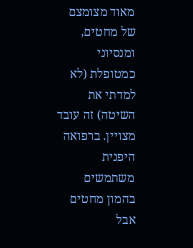מאוד מצומצם של מחטים, ומנסיוני כמטופלת (לא למדתי את השיטה) זה עובד מצויין. ברפואה היפנית משתמשים בהמון מחטים אבל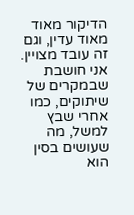הדיקור מאוד מאוד עדין, וגם זה עובד מצויין. אני חושבת שבמקרים של שיתוקים, כמו אחרי שבץ למשל, מה שעושים בסין הוא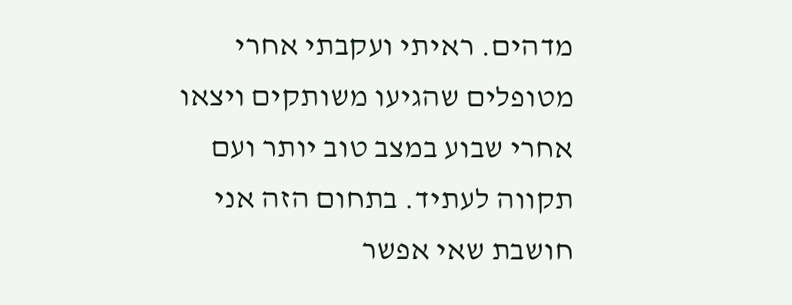מדהים. ראיתי ועקבתי אחרי מטופלים שהגיעו משותקים ויצאו אחרי שבוע במצב טוב יותר ועם תקווה לעתיד. בתחום הזה אני חושבת שאי אפשר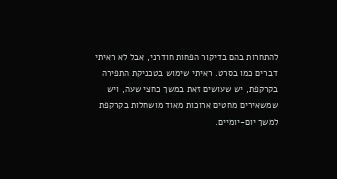להתחרות בהם בדיקור הפחות חודרני, אבל לא ראיתי דברים כמו בסרט. ראיתי שימוש בטכניקת התפירה בקרקפת, יש שעושים זאת במשך כחצי שעה, ויש שמשאירים מחטים ארוכות מאוד מושחלות בקרקפת למשך יום-יומיים.